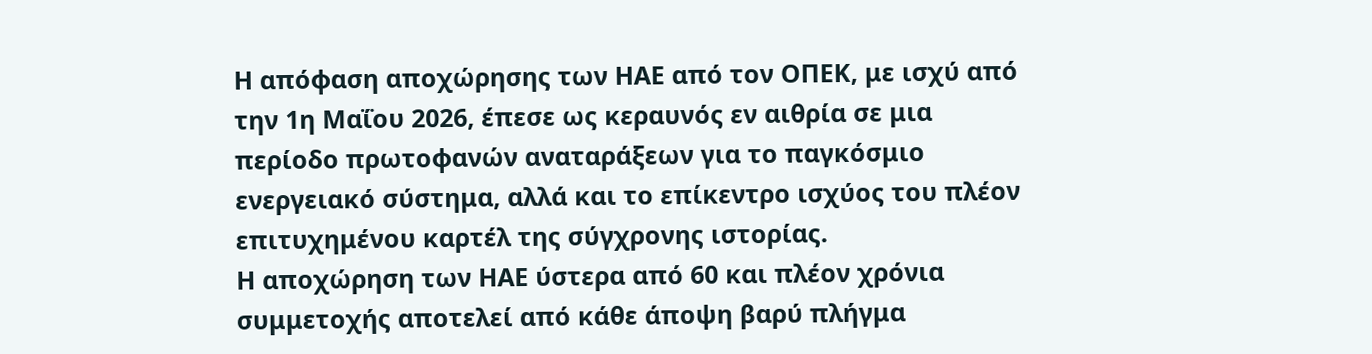Η απόφαση αποχώρησης των ΗΑΕ από τον ΟΠΕΚ, με ισχύ από την 1η Μαΐου 2026, έπεσε ως κεραυνός εν αιθρία σε μια περίοδο πρωτοφανών αναταράξεων για το παγκόσμιο ενεργειακό σύστημα, αλλά και το επίκεντρο ισχύος του πλέον επιτυχημένου καρτέλ της σύγχρονης ιστορίας.
Η αποχώρηση των ΗΑΕ ύστερα από 60 και πλέον χρόνια συμμετοχής αποτελεί από κάθε άποψη βαρύ πλήγμα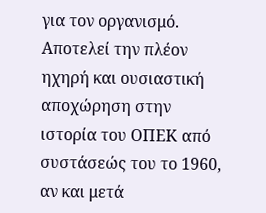για τον οργανισμό. Αποτελεί την πλέον ηχηρή και ουσιαστική αποχώρηση στην ιστορία του ΟΠΕΚ από συστάσεώς του το 1960, αν και μετά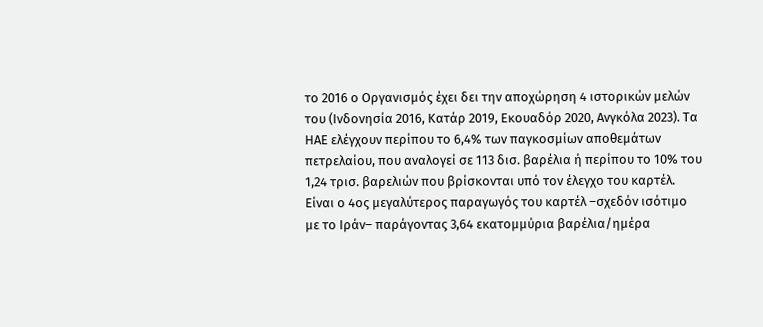το 2016 ο Οργανισμός έχει δει την αποχώρηση 4 ιστορικών μελών του (Ινδονησία 2016, Κατάρ 2019, Εκουαδόρ 2020, Ανγκόλα 2023). Τα ΗΑΕ ελέγχουν περίπου το 6,4% των παγκοσμίων αποθεμάτων πετρελαίου, που αναλογεί σε 113 δισ. βαρέλια ή περίπου το 10% του 1,24 τρισ. βαρελιών που βρίσκονται υπό τον έλεγχο του καρτέλ. Είναι ο 4ος μεγαλύτερος παραγωγός του καρτέλ –σχεδόν ισότιμο με το Ιράν– παράγοντας 3,64 εκατομμύρια βαρέλια/ημέρα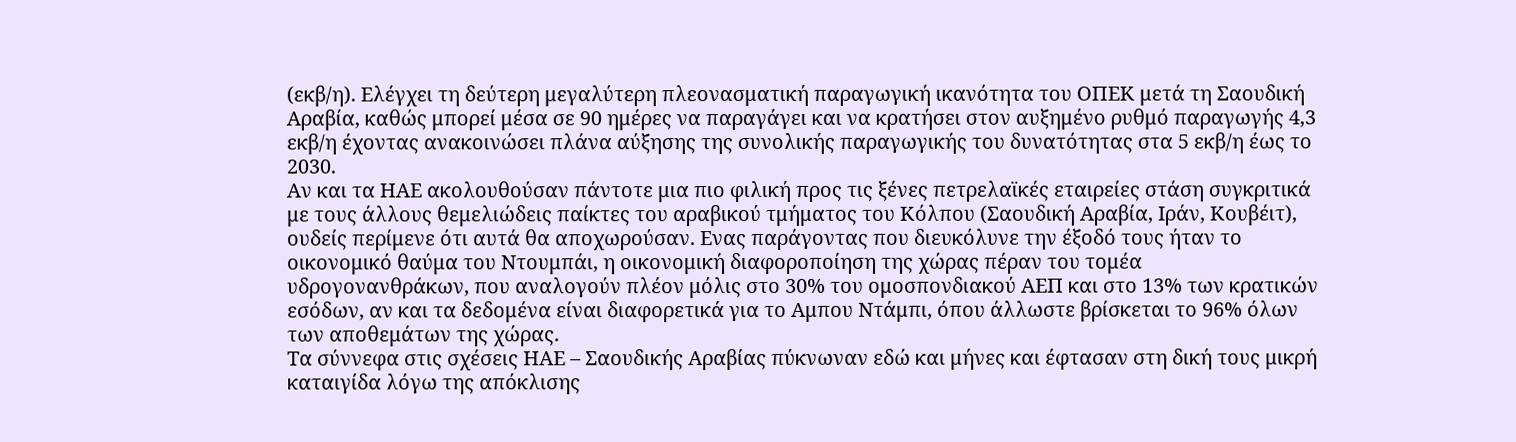(εκβ/η). Ελέγχει τη δεύτερη μεγαλύτερη πλεονασματική παραγωγική ικανότητα του ΟΠΕΚ μετά τη Σαουδική Αραβία, καθώς μπορεί μέσα σε 90 ημέρες να παραγάγει και να κρατήσει στον αυξημένο ρυθμό παραγωγής 4,3 εκβ/η έχοντας ανακοινώσει πλάνα αύξησης της συνολικής παραγωγικής του δυνατότητας στα 5 εκβ/η έως το 2030.
Αν και τα ΗΑΕ ακολουθούσαν πάντοτε μια πιο φιλική προς τις ξένες πετρελαϊκές εταιρείες στάση συγκριτικά με τους άλλους θεμελιώδεις παίκτες του αραβικού τμήματος του Κόλπου (Σαουδική Αραβία, Ιράν, Κουβέιτ), ουδείς περίμενε ότι αυτά θα αποχωρούσαν. Ενας παράγοντας που διευκόλυνε την έξοδό τους ήταν το οικονομικό θαύμα του Ντουμπάι, η οικονομική διαφοροποίηση της χώρας πέραν του τομέα υδρογονανθράκων, που αναλογούν πλέον μόλις στο 30% του ομοσπονδιακού ΑΕΠ και στο 13% των κρατικών εσόδων, αν και τα δεδομένα είναι διαφορετικά για το Αμπου Ντάμπι, όπου άλλωστε βρίσκεται το 96% όλων των αποθεμάτων της χώρας.
Τα σύννεφα στις σχέσεις ΗΑΕ – Σαουδικής Αραβίας πύκνωναν εδώ και μήνες και έφτασαν στη δική τους μικρή καταιγίδα λόγω της απόκλισης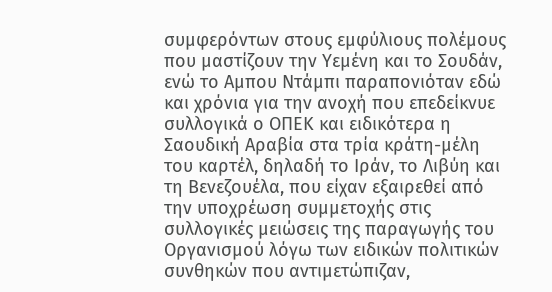συμφερόντων στους εμφύλιους πολέμους που μαστίζουν την Υεμένη και το Σουδάν, ενώ το Αμπου Ντάμπι παραπονιόταν εδώ και χρόνια για την ανοχή που επεδείκνυε συλλογικά ο ΟΠΕΚ και ειδικότερα η Σαουδική Αραβία στα τρία κράτη-μέλη του καρτέλ, δηλαδή το Ιράν, το Λιβύη και τη Βενεζουέλα, που είχαν εξαιρεθεί από την υποχρέωση συμμετοχής στις συλλογικές μειώσεις της παραγωγής του Οργανισμού λόγω των ειδικών πολιτικών συνθηκών που αντιμετώπιζαν,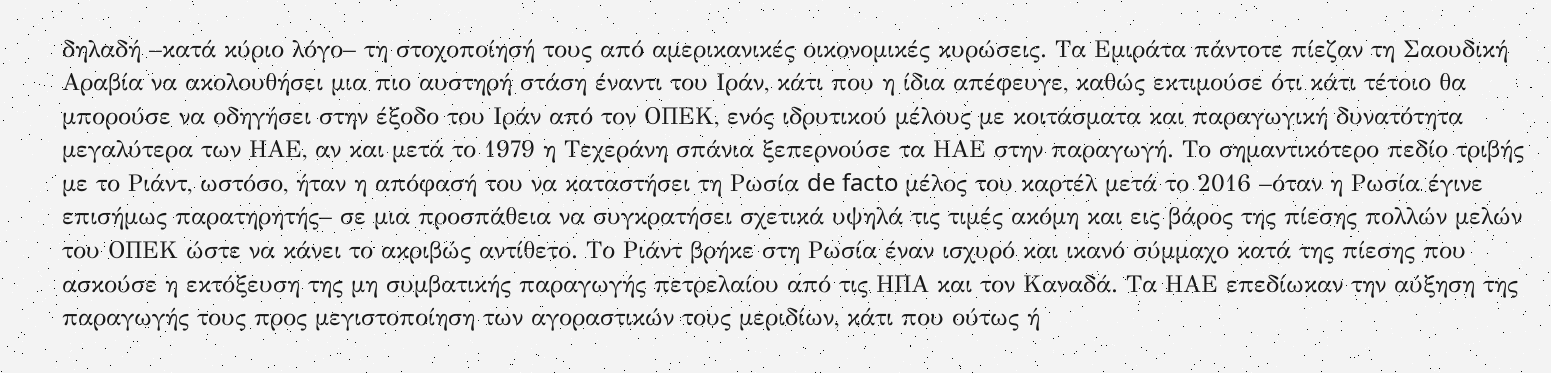δηλαδή –κατά κύριο λόγο– τη στοχοποίησή τους από αμερικανικές οικονομικές κυρώσεις. Τα Εμιράτα πάντοτε πίεζαν τη Σαουδική Αραβία να ακολουθήσει μια πιο αυστηρή στάση έναντι του Ιράν, κάτι που η ίδια απέφευγε, καθώς εκτιμούσε ότι κάτι τέτοιο θα μπορούσε να οδηγήσει στην έξοδο του Ιράν από τον ΟΠΕΚ, ενός ιδρυτικού μέλους με κοιτάσματα και παραγωγική δυνατότητα μεγαλύτερα των ΗΑΕ, αν και μετά το 1979 η Τεχεράνη σπάνια ξεπερνούσε τα ΗΑΕ στην παραγωγή. Το σημαντικότερο πεδίο τριβής με το Ριάντ, ωστόσο, ήταν η απόφασή του να καταστήσει τη Ρωσία de facto μέλος του καρτέλ μετά το 2016 –όταν η Ρωσία έγινε επισήμως παρατηρητής– σε μια προσπάθεια να συγκρατήσει σχετικά υψηλά τις τιμές ακόμη και εις βάρος της πίεσης πολλών μελών του ΟΠΕΚ ώστε να κάνει το ακριβώς αντίθετο. Το Ριάντ βρήκε στη Ρωσία έναν ισχυρό και ικανό σύμμαχο κατά της πίεσης που ασκούσε η εκτόξευση της μη συμβατικής παραγωγής πετρελαίου από τις ΗΠΑ και τον Καναδά. Τα ΗΑΕ επεδίωκαν την αύξηση της παραγωγής τους προς μεγιστοποίηση των αγοραστικών τους μεριδίων, κάτι που ούτως ή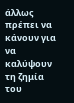άλλως πρέπει να κάνουν για να καλύψουν τη ζημία του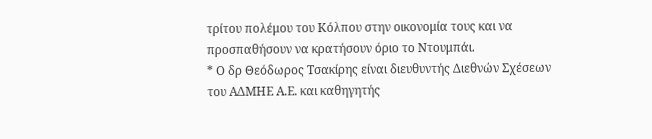τρίτου πολέμου του Κόλπου στην οικονομία τους και να προσπαθήσουν να κρατήσουν όριο το Ντουμπάι.
* Ο δρ Θεόδωρος Τσακίρης είναι διευθυντής Διεθνών Σχέσεων του ΑΔΜΗΕ Α.Ε. και καθηγητής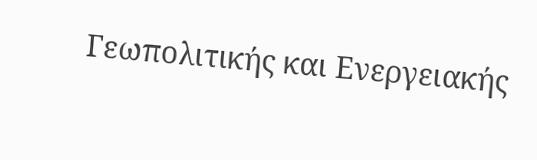Γεωπολιτικής και Ενεργειακής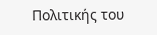Πολιτικής του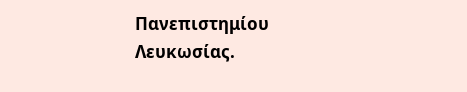Πανεπιστημίου Λευκωσίας.